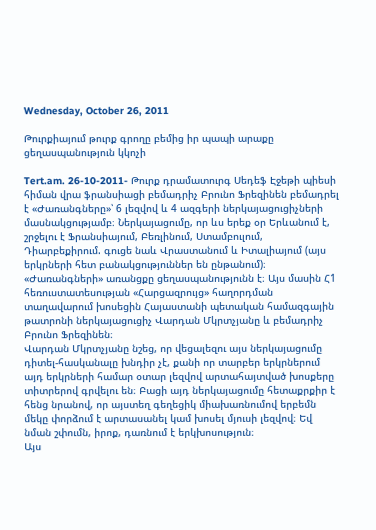Wednesday, October 26, 2011

Թուրքիայում թուրք գրողը բեմից իր պապի արաքը ցեղասպանություն կկոչի

Tert.am. 26-10-2011- Թուրք դրամատուրգ Սեդեֆ Էջեթի պիեսի հիման վրա ֆրանսիացի բեմադրիչ Բրունո Ֆրեզինեն բեմադրել է «Ժառանգները»՝ 6 լեզվով և 4 ազգերի ներկայացուցիչների մասնակցությամբ։ Ներկայացումը, որ ևս երեք օր Երևանում է, շրջելու է Ֆրանսիայում, Բեռլինում, Ստամբուլում, Դիարբեքիրում. գուցե նաև Վրաստանում և Իտալիայում (այս երկրների հետ բանակցություններ են ընթանում)։ «Ժառանգների» առանցքը ցեղասպանությունն է։ Այս մասին Հ1 հեռուստատեսության «Հարցազրույց» հաղորդման տաղավարում խոսեցին Հայաստանի պետական համազգային թատրոնի ներկայացուցիչ Վարդան Մկրտչյանը և բեմադրիչ Բրունո Ֆրեզինեն։
Վարդան Մկրտչյանը նշեց, որ վեցալեզու այս ներկայացումը դիտել-հասկանալը խնդիր չէ, քանի որ տարբեր երկրներում այդ երկրների համար օտար լեզվով արտահայտված խոսքերը տիտրերով գրվելու են։ Բացի այդ ներկայացումը հետաքրքիր է հենց նրանով, որ այստեղ գեղեցիկ միախառնումով երբեմն մեկը փորձում է արտասանել կամ խոսել մյուսի լեզվով։ Եվ նման շփումն, իրոք, դառնում է երկխոսություն։
Այս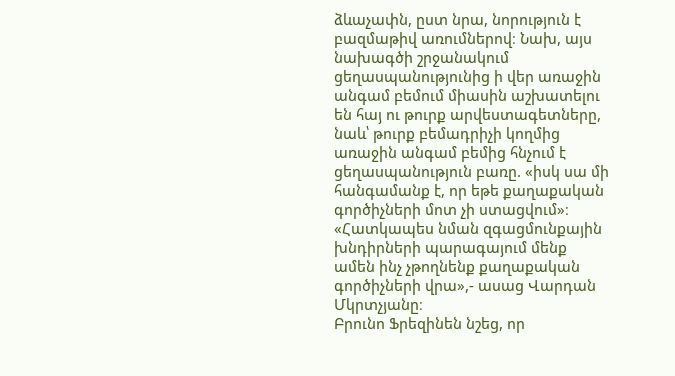ձևաչափն, ըստ նրա, նորություն է բազմաթիվ առումներով։ Նախ, այս նախագծի շրջանակում ցեղասպանությունից ի վեր առաջին անգամ բեմում միասին աշխատելու են հայ ու թուրք արվեստագետները, նաև՝ թուրք բեմադրիչի կողմից առաջին անգամ բեմից հնչում է ցեղասպանություն բառը. «իսկ սա մի հանգամանք է, որ եթե քաղաքական գործիչների մոտ չի ստացվում»։ «Հատկապես նման զգացմունքային խնդիրների պարագայում մենք ամեն ինչ չթողնենք քաղաքական գործիչների վրա»,- ասաց Վարդան Մկրտչյանը։
Բրունո Ֆրեզինեն նշեց, որ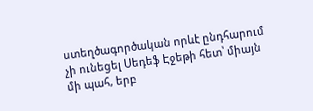ստեղծագործական որևէ ընդհարում չի ունեցել Սեդեֆ Էջեթի հետ՝ միայն մի պահ, երբ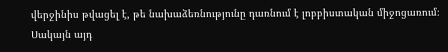վերջինիս թվացել է, թե նախաձեռնությունը դառնում է լոբբիստական միջոցառում։ Սակայն այդ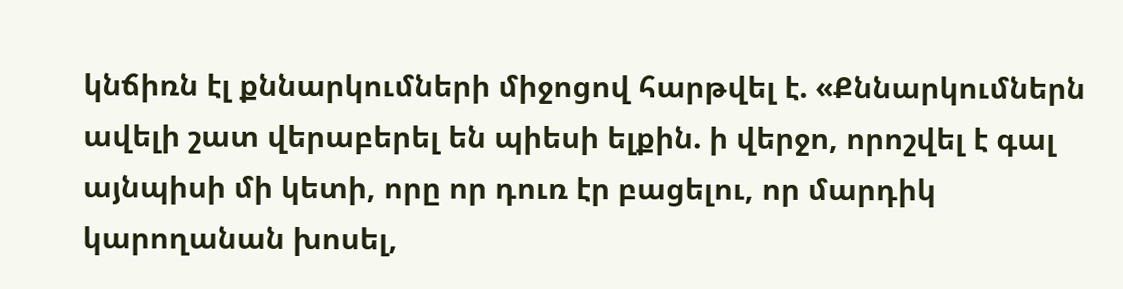կնճիռն էլ քննարկումների միջոցով հարթվել է. «Քննարկումներն ավելի շատ վերաբերել են պիեսի ելքին. ի վերջո, որոշվել է գալ այնպիսի մի կետի, որը որ դուռ էր բացելու, որ մարդիկ կարողանան խոսել,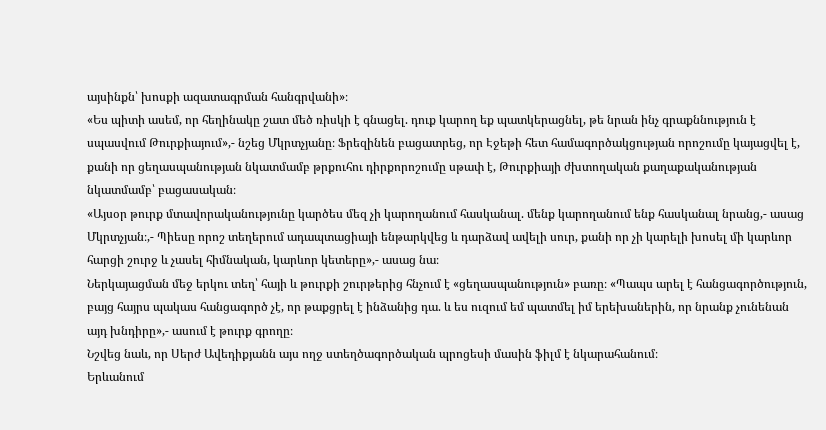այսինքն՝ խոսքի ազատագրման հանգրվանի»։
«Ես պիտի ասեմ, որ հեղինակը շատ մեծ ռիսկի է գնացել. դուք կարող եք պատկերացնել, թե նրան ինչ գրաքննություն է սպասվում Թուրքիայում»,- նշեց Մկրտչյանը։ Ֆրեզինեն բացատրեց, որ Էջեթի հետ համագործակցության որոշումը կայացվել է, քանի որ ցեղասպանության նկատմամբ թրքուհու դիրքորոշումը սթափ է, Թուրքիայի ժխտողական քաղաքականության նկատմամբ՝ բացասական։
«Այսօր թուրք մտավորականությունը կարծես մեզ չի կարողանում հասկանալ. մենք կարողանում ենք հասկանալ նրանց,- ասաց Մկրտչյան։,- Պիեսը որոշ տեղերում ադապտացիայի ենթարկվեց և դարձավ ավելի սուր, քանի որ չի կարելի խոսել մի կարևոր հարցի շուրջ և չասել հիմնական, կարևոր կետերը»,- ասաց նա։
Ներկայացման մեջ երկու տեղ՝ հայի և թուրքի շուրթերից հնչում է «ցեղասպանություն» բառը։ «Պապս արել է հանցագործություն, բայց հայրս պակաս հանցագործ չէ, որ թաքցրել է ինձանից դա. և ես ուզում եմ պատմել իմ երեխաներին, որ նրանք չունենան այդ խնդիրը»,- ասում է թուրք գրողը։
Նշվեց նաև, որ Սերժ Ավեդիքյանն այս ողջ ստեղծագործական պրոցեսի մասին ֆիլմ է նկարահանում։
Երևանում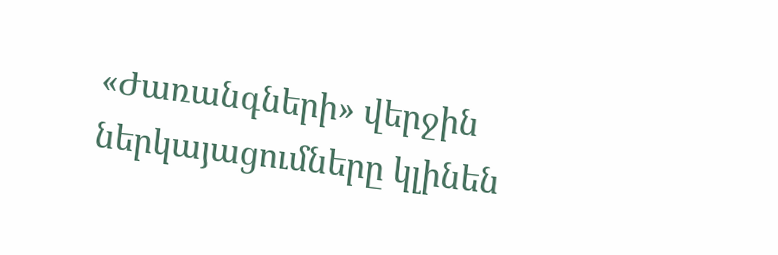«Ժառանգների» վերջին ներկայացումները կլինեն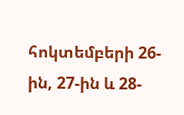հոկտեմբերի 26-ին, 27-ին և 28-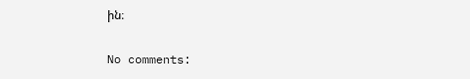ին։

No comments: